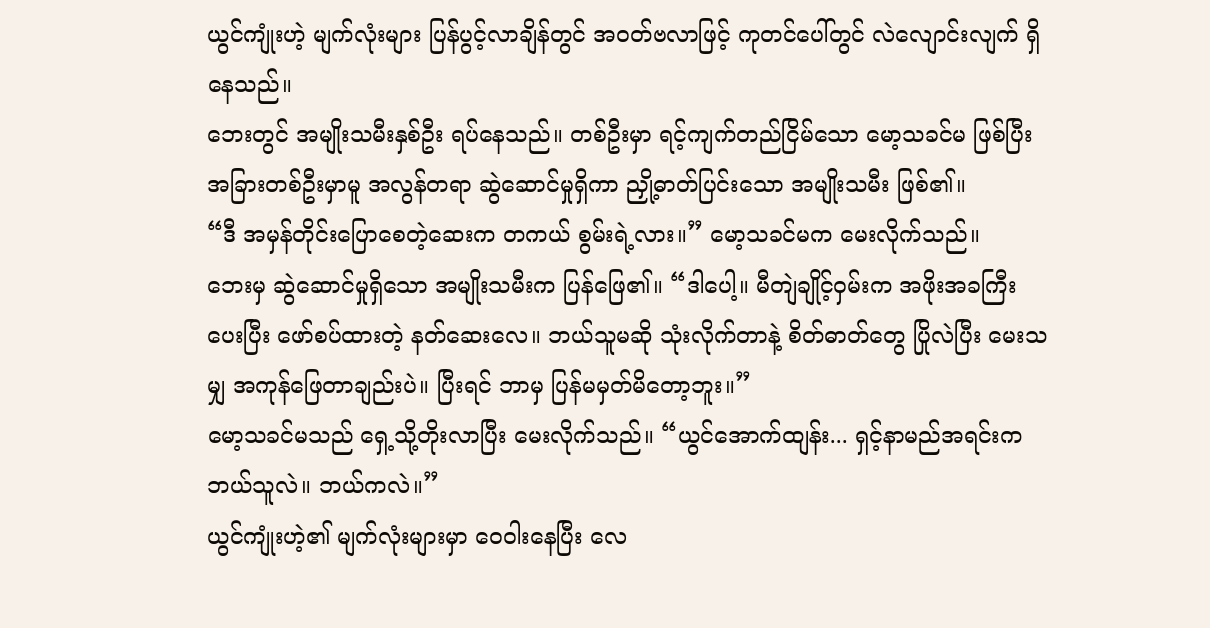ယွင်ကျုံးဟဲ့ မျက်လုံးများ ပြန်ပွင့်လာချိန်တွင် အဝတ်ဗလာဖြင့် ကုတင်ပေါ်တွင် လဲလျောင်းလျက် ရှိနေသည်။
ဘေးတွင် အမျိုးသမီးနှစ်ဦး ရပ်နေသည်။ တစ်ဦးမှာ ရင့်ကျက်တည်ငြိမ်သော မော့သခင်မ ဖြစ်ပြီး အခြားတစ်ဦးမှာမူ အလွန်တရာ ဆွဲဆောင်မှုရှိကာ ညှို့ဓာတ်ပြင်းသော အမျိုးသမီး ဖြစ်၏။
“ဒီ အမှန်တိုင်းပြောစေတဲ့ဆေးက တကယ် စွမ်းရဲ့လား။” မော့သခင်မက မေးလိုက်သည်။
ဘေးမှ ဆွဲဆောင်မှုရှိသော အမျိုးသမီးက ပြန်ဖြေ၏။ “ဒါပေါ့။ မီတျဲချိုင့်ဝှမ်းက အဖိုးအခကြီးပေးပြီး ဖော်စပ်ထားတဲ့ နတ်ဆေးလေ။ ဘယ်သူမဆို သုံးလိုက်တာနဲ့ စိတ်ဓာတ်တွေ ပြိုလဲပြီး မေးသမျှ အကုန်ဖြေတာချည်းပဲ။ ပြီးရင် ဘာမှ ပြန်မမှတ်မိတော့ဘူး။”
မော့သခင်မသည် ရှေ့သို့တိုးလာပြီး မေးလိုက်သည်။ “ယွင်အောက်ထျန်း... ရှင့်နာမည်အရင်းက ဘယ်သူလဲ။ ဘယ်ကလဲ။”
ယွင်ကျုံးဟဲ့၏ မျက်လုံးများမှာ ဝေဝါးနေပြီး လေ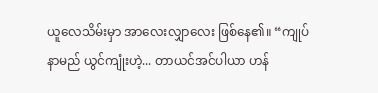ယူလေသိမ်းမှာ အာလေးလျှာလေး ဖြစ်နေ၏။ “ကျုပ်နာမည် ယွင်ကျုံးဟဲ့... တာယင်အင်ပါယာ ဟန်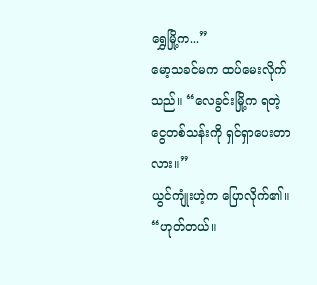ရွှေမြို့က...”
မော့သခင်မက ထပ်မေးလိုက်သည်။ “လေခွင်းမြို့က ရတဲ့ ငွေတစ်သန်းကို ရှင်ရှာပေးတာလား။”
ယွင်ကျုံးဟဲ့က ပြောလိုက်၏။ “ဟုတ်တယ်။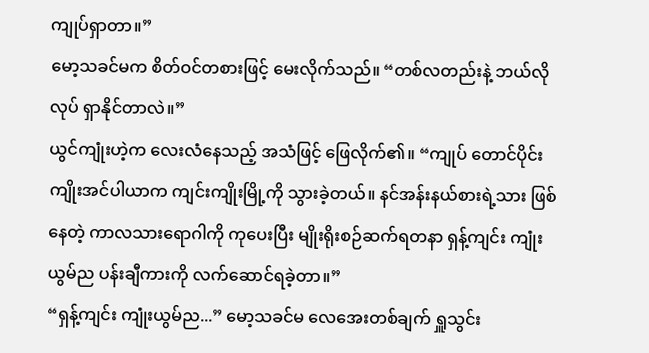ကျုပ်ရှာတာ။”
မော့သခင်မက စိတ်ဝင်တစားဖြင့် မေးလိုက်သည်။ “တစ်လတည်းနဲ့ ဘယ်လိုလုပ် ရှာနိုင်တာလဲ။”
ယွင်ကျုံးဟဲ့က လေးလံနေသည့် အသံဖြင့် ဖြေလိုက်၏။ “ကျုပ် တောင်ပိုင်းကျိုးအင်ပါယာက ကျင်းကျိုးမြို့ကို သွားခဲ့တယ်။ နင်အန်းနယ်စားရဲ့သား ဖြစ်နေတဲ့ ကာလသားရောဂါကို ကုပေးပြီး မျိုးရိုးစဉ်ဆက်ရတနာ ရှန့်ကျင်း ကျုံးယွမ်ည ပန်းချီကားကို လက်ဆောင်ရခဲ့တာ။”
“ရှန့်ကျင်း ကျုံးယွမ်ည...” မော့သခင်မ လေအေးတစ်ချက် ရှူသွင်း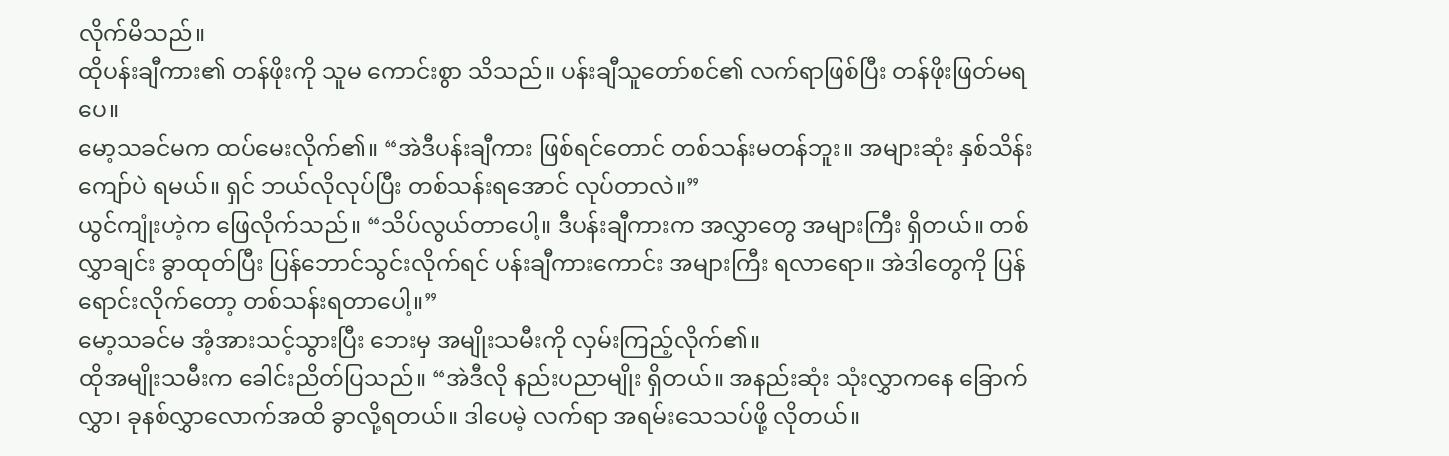လိုက်မိသည်။
ထိုပန်းချီကား၏ တန်ဖိုးကို သူမ ကောင်းစွာ သိသည်။ ပန်းချီသူတော်စင်၏ လက်ရာဖြစ်ပြီး တန်ဖိုးဖြတ်မရပေ။
မော့သခင်မက ထပ်မေးလိုက်၏။ “အဲဒီပန်းချီကား ဖြစ်ရင်တောင် တစ်သန်းမတန်ဘူး။ အများဆုံး နှစ်သိန်းကျော်ပဲ ရမယ်။ ရှင် ဘယ်လိုလုပ်ပြီး တစ်သန်းရအောင် လုပ်တာလဲ။”
ယွင်ကျုံးဟဲ့က ဖြေလိုက်သည်။ “သိပ်လွယ်တာပေါ့။ ဒီပန်းချီကားက အလွှာတွေ အများကြီး ရှိတယ်။ တစ်လွှာချင်း ခွာထုတ်ပြီး ပြန်ဘောင်သွင်းလိုက်ရင် ပန်းချီကားကောင်း အများကြီး ရလာရော။ အဲဒါတွေကို ပြန်ရောင်းလိုက်တော့ တစ်သန်းရတာပေါ့။”
မော့သခင်မ အံ့အားသင့်သွားပြီး ဘေးမှ အမျိုးသမီးကို လှမ်းကြည့်လိုက်၏။
ထိုအမျိုးသမီးက ခေါင်းညိတ်ပြသည်။ “အဲဒီလို နည်းပညာမျိုး ရှိတယ်။ အနည်းဆုံး သုံးလွှာကနေ ခြောက်လွှာ၊ ခုနစ်လွှာလောက်အထိ ခွာလို့ရတယ်။ ဒါပေမဲ့ လက်ရာ အရမ်းသေသပ်ဖို့ လိုတယ်။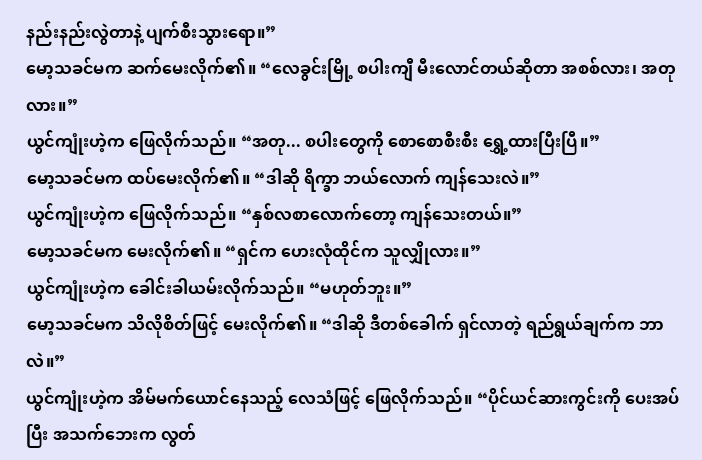နည်းနည်းလွဲတာနဲ့ ပျက်စီးသွားရော။”
မော့သခင်မက ဆက်မေးလိုက်၏။ “လေခွင်းမြို့ စပါးကျီ မီးလောင်တယ်ဆိုတာ အစစ်လား၊ အတုလား။”
ယွင်ကျုံးဟဲ့က ဖြေလိုက်သည်။ “အတု... စပါးတွေကို စောစောစီးစီး ရွှေ့ထားပြီးပြီ။”
မော့သခင်မက ထပ်မေးလိုက်၏။ “ဒါဆို ရိက္ခာ ဘယ်လောက် ကျန်သေးလဲ။”
ယွင်ကျုံးဟဲ့က ဖြေလိုက်သည်။ “နှစ်လစာလောက်တော့ ကျန်သေးတယ်။”
မော့သခင်မက မေးလိုက်၏။ “ရှင်က ဟေးလုံထိုင်က သူလျှိုလား။”
ယွင်ကျုံးဟဲ့က ခေါင်းခါယမ်းလိုက်သည်။ “မဟုတ်ဘူး။”
မော့သခင်မက သိလိုစိတ်ဖြင့် မေးလိုက်၏။ “ဒါဆို ဒီတစ်ခေါက် ရှင်လာတဲ့ ရည်ရွယ်ချက်က ဘာလဲ။”
ယွင်ကျုံးဟဲ့က အိမ်မက်ယောင်နေသည့် လေသံဖြင့် ဖြေလိုက်သည်။ “ပိုင်ယင်ဆားကွင်းကို ပေးအပ်ပြီး အသက်ဘေးက လွတ်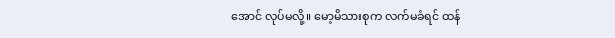အောင် လုပ်မလို့။ မော့မိသားစုက လက်မခံရင် ထန်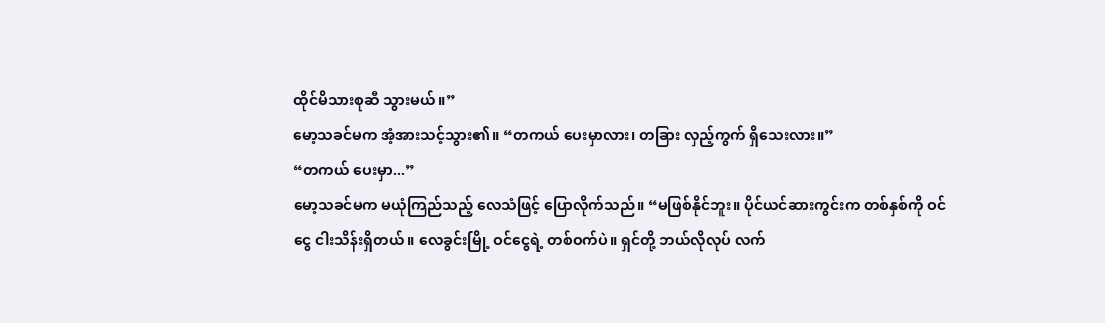ထိုင်မိသားစုဆီ သွားမယ်။”
မော့သခင်မက အံ့အားသင့်သွား၏။ “တကယ် ပေးမှာလား၊ တခြား လှည့်ကွက် ရှိသေးလား။”
“တကယ် ပေးမှာ...”
မော့သခင်မက မယုံကြည်သည့် လေသံဖြင့် ပြောလိုက်သည်။ “မဖြစ်နိုင်ဘူး။ ပိုင်ယင်ဆားကွင်းက တစ်နှစ်ကို ဝင်ငွေ ငါးသိန်းရှိတယ်။ လေခွင်းမြို့ ဝင်ငွေရဲ့ တစ်ဝက်ပဲ။ ရှင်တို့ ဘယ်လိုလုပ် လက်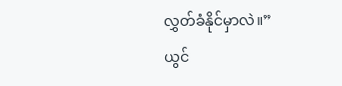လွှတ်ခံနိုင်မှာလဲ။”
ယွင်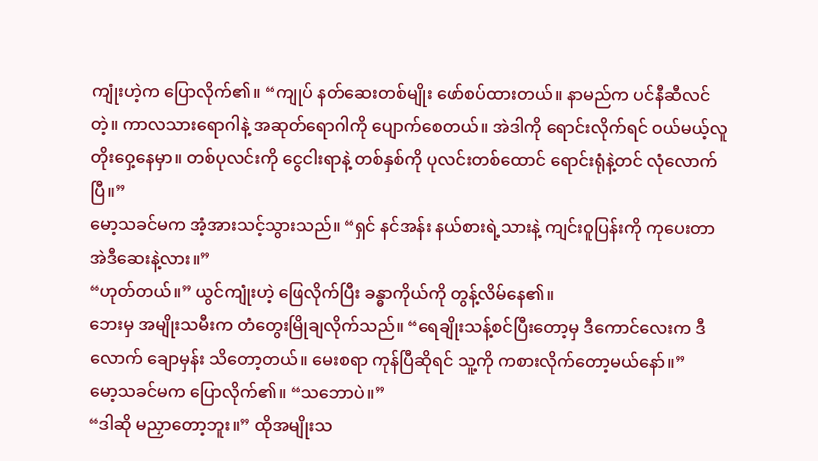ကျုံးဟဲ့က ပြောလိုက်၏။ “ကျုပ် နတ်ဆေးတစ်မျိုး ဖော်စပ်ထားတယ်။ နာမည်က ပင်နီဆီလင် တဲ့။ ကာလသားရောဂါနဲ့ အဆုတ်ရောဂါကို ပျောက်စေတယ်။ အဲဒါကို ရောင်းလိုက်ရင် ဝယ်မယ့်လူ တိုးဝှေ့နေမှာ။ တစ်ပုလင်းကို ငွေငါးရာနဲ့ တစ်နှစ်ကို ပုလင်းတစ်ထောင် ရောင်းရုံနဲ့တင် လုံလောက်ပြီ။”
မော့သခင်မက အံ့အားသင့်သွားသည်။ “ရှင် နင်အန်း နယ်စားရဲ့သားနဲ့ ကျင်းဝူပြန်းကို ကုပေးတာ အဲဒီဆေးနဲ့လား။”
“ဟုတ်တယ်။” ယွင်ကျုံးဟဲ့ ဖြေလိုက်ပြီး ခန္ဓာကိုယ်ကို တွန့်လိမ်နေ၏။
ဘေးမှ အမျိုးသမီးက တံတွေးမြိုချလိုက်သည်။ “ရေချိုးသန့်စင်ပြီးတော့မှ ဒီကောင်လေးက ဒီလောက် ချောမှန်း သိတော့တယ်။ မေးစရာ ကုန်ပြီဆိုရင် သူ့ကို ကစားလိုက်တော့မယ်နော်။”
မော့သခင်မက ပြောလိုက်၏။ “သဘောပဲ။”
“ဒါဆို မညှာတော့ဘူး။” ထိုအမျိုးသ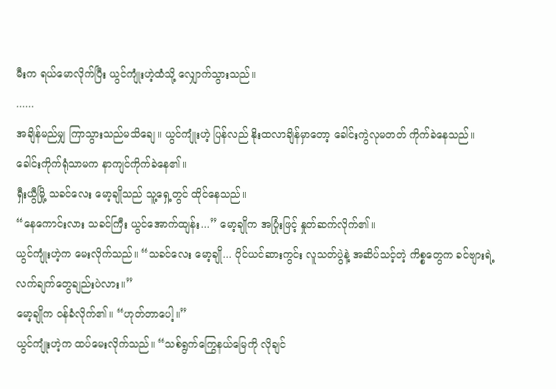မီးက ရယ်မောလိုက်ပြီး ယွင်ကျုံးဟဲ့ထံသို့ လျှောက်သွားသည်။
......
အချိန်မည်မျှ ကြာသွားသည်မသိချေ။ ယွင်ကျုံးဟဲ့ ပြန်လည် နိုးထလာချိန်မှာတော့ ခေါင်းကွဲလုမတတ် ကိုက်ခဲနေသည်။ ခေါင်းကိုက်ရုံသာမက နာကျင်ကိုက်ခဲနေ၏။
ရှီးယွီမြို့ သခင်လေး မော့ချိုသည် သူ့ရှေ့တွင် ထိုင်နေသည်။
“နေကောင်းလား သခင်ကြီး ယွင်အောက်ထျန်း...” မော့ချိုက အပြုံးဖြင့် နှုတ်ဆက်လိုက်၏။
ယွင်ကျုံးဟဲ့က မေးလိုက်သည်။ “သခင်လေး မော့ချို... ပိုင်ယင်ဆားကွင်း လူသတ်ပွဲနဲ့ အဆိပ်သင့်တဲ့ ကိစ္စတွေက ခင်ဗျားရဲ့ လက်ချက်တွေချည်းပဲလား။”
မော့ချိုက ဝန်ခံလိုက်၏။ “ဟုတ်တာပေါ့။”
ယွင်ကျုံးဟဲ့က ထပ်မေးလိုက်သည်။ “သစ်ရွက်ကြွေနယ်မြေကို လိုချင်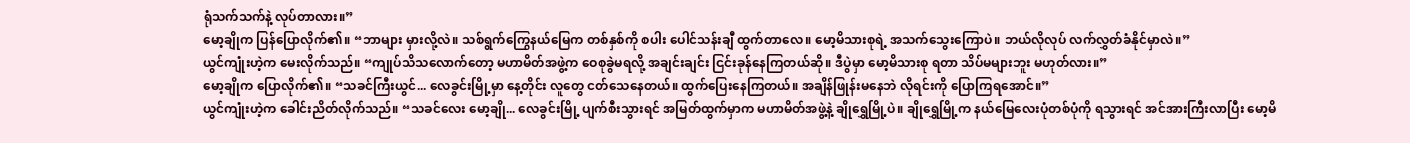ရုံသက်သက်နဲ့ လုပ်တာလား။”
မော့ချိုက ပြန်ပြောလိုက်၏။ “ဘာများ မှားလို့လဲ။ သစ်ရွက်ကြွေနယ်မြေက တစ်နှစ်ကို စပါး ပေါင်သန်းချီ ထွက်တာလေ။ မော့မိသားစုရဲ့ အသက်သွေးကြောပဲ။ ဘယ်လိုလုပ် လက်လွှတ်ခံနိုင်မှာလဲ။”
ယွင်ကျုံးဟဲ့က မေးလိုက်သည်။ “ကျုပ်သိသလောက်တော့ မဟာမိတ်အဖွဲ့က ဝေစုခွဲမရလို့ အချင်းချင်း ငြင်းခုန်နေကြတယ်ဆို။ ဒီပွဲမှာ မော့မိသားစု ရတာ သိပ်မများဘူး မဟုတ်လား။”
မော့ချိုက ပြောလိုက်၏။ “သခင်ကြီးယွင်... လေခွင်းမြို့မှာ နေ့တိုင်း လူတွေ ငတ်သေနေတယ်။ ထွက်ပြေးနေကြတယ်။ အချိန်ဖြုန်းမနေဘဲ လိုရင်းကို ပြောကြရအောင်။”
ယွင်ကျုံးဟဲ့က ခေါင်းညိတ်လိုက်သည်။ “သခင်လေး မော့ချို... လေခွင်းမြို့ ပျက်စီးသွားရင် အမြတ်ထွက်မှာက မဟာမိတ်အဖွဲ့နဲ့ ချိုရွှေမြို့ပဲ။ ချိုရွှေမြို့က နယ်မြေလေးပုံတစ်ပုံကို ရသွားရင် အင်အားကြီးလာပြီး မော့မိ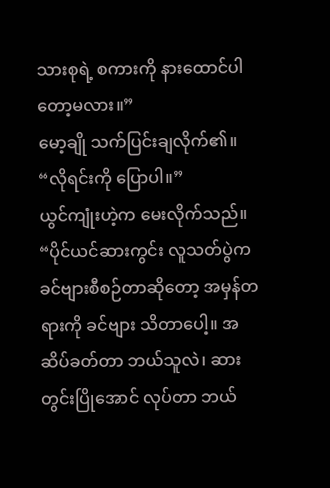သားစုရဲ့ စကားကို နားထောင်ပါတော့မလား။”
မော့ချို သက်ပြင်းချလိုက်၏။ “လိုရင်းကို ပြောပါ။”
ယွင်ကျုံးဟဲ့က မေးလိုက်သည်။ “ပိုင်ယင်ဆားကွင်း လူသတ်ပွဲက ခင်ဗျားစီစဉ်တာဆိုတော့ အမှန်တရားကို ခင်ဗျား သိတာပေါ့။ အဆိပ်ခတ်တာ ဘယ်သူလဲ၊ ဆားတွင်းပြိုအောင် လုပ်တာ ဘယ်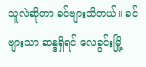သူလဲဆိုတာ ခင်ဗျားသိတယ်။ ခင်ဗျားသာ ဆန္ဒရှိရင် လေခွင်းမြို့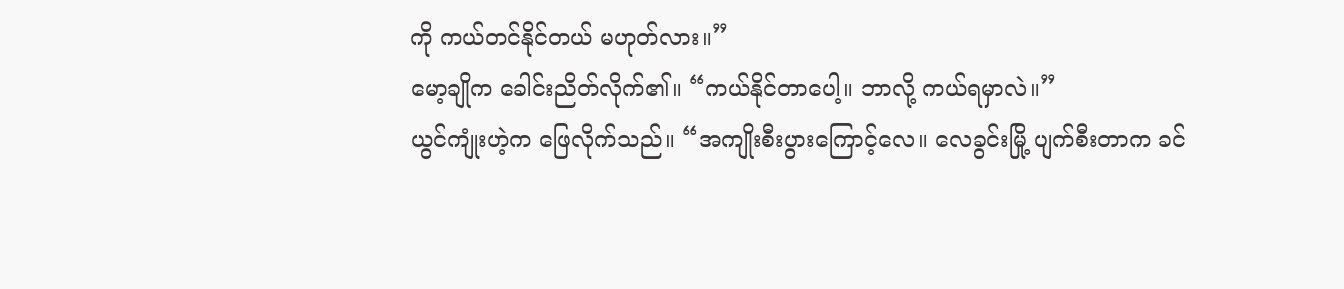ကို ကယ်တင်နိုင်တယ် မဟုတ်လား။”
မော့ချိုက ခေါင်းညိတ်လိုက်၏။ “ကယ်နိုင်တာပေါ့။ ဘာလို့ ကယ်ရမှာလဲ။”
ယွင်ကျုံးဟဲ့က ဖြေလိုက်သည်။ “အကျိုးစီးပွားကြောင့်လေ။ လေခွင်းမြို့ ပျက်စီးတာက ခင်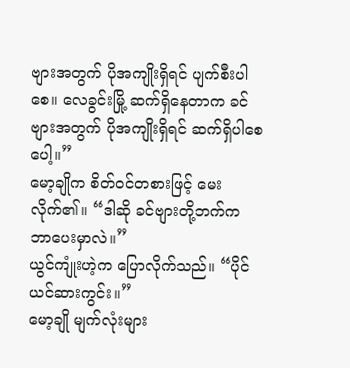ဗျားအတွက် ပိုအကျိုးရှိရင် ပျက်စီးပါစေ။ လေခွင်းမြို့ ဆက်ရှိနေတာက ခင်ဗျားအတွက် ပိုအကျိုးရှိရင် ဆက်ရှိပါစေပေါ့။”
မော့ချိုက စိတ်ဝင်တစားဖြင့် မေးလိုက်၏။ “ဒါဆို ခင်ဗျားတို့ဘက်က ဘာပေးမှာလဲ။”
ယွင်ကျုံးဟဲ့က ပြောလိုက်သည်။ “ပိုင်ယင်ဆားကွင်း။”
မော့ချို မျက်လုံးများ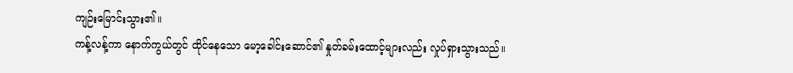ကျဉ်းမြောင်းသွား၏။
ကန့်လန့်ကာ နောက်ကွယ်တွင် ထိုင်နေသော မော့ခေါင်းဆောင်၏ နှုတ်ခမ်းထောင့်များလည်း လှုပ်ရှားသွားသည်။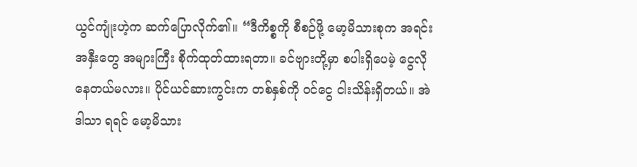ယွင်ကျုံးဟဲ့က ဆက်ပြောလိုက်၏။ “ဒီကိစ္စကို စီစဉ်ဖို့ မော့မိသားစုက အရင်းအနှီးတွေ အများကြီး စိုက်ထုတ်ထားရတာ။ ခင်ဗျားတို့မှာ စပါးရှိပေမဲ့ ငွေလိုနေတယ်မလား။ ပိုင်ယင်ဆားကွင်းက တစ်နှစ်ကို ဝင်ငွေ ငါးသိန်းရှိတယ်။ အဲဒါသာ ရရင် မော့မိသား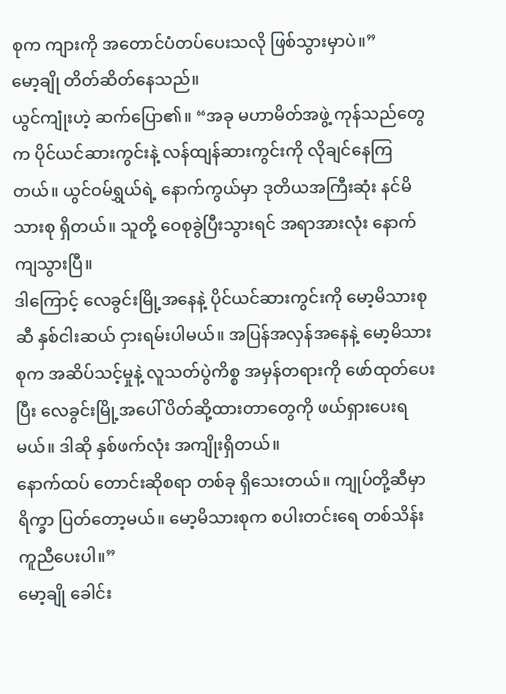စုက ကျားကို အတောင်ပံတပ်ပေးသလို ဖြစ်သွားမှာပဲ။”
မော့ချို တိတ်ဆိတ်နေသည်။
ယွင်ကျုံးဟဲ့ ဆက်ပြော၏။ “အခု မဟာမိတ်အဖွဲ့ ကုန်သည်တွေက ပိုင်ယင်ဆားကွင်းနဲ့ လန်ထျန်ဆားကွင်းကို လိုချင်နေကြတယ်။ ယွင်ဝမ်ရွှယ်ရဲ့ နောက်ကွယ်မှာ ဒုတိယအကြီးဆုံး နင်မိသားစု ရှိတယ်။ သူတို့ ဝေစုခွဲပြီးသွားရင် အရာအားလုံး နောက်ကျသွားပြီ။
ဒါကြောင့် လေခွင်းမြို့အနေနဲ့ ပိုင်ယင်ဆားကွင်းကို မော့မိသားစုဆီ နှစ်ငါးဆယ် ငှားရမ်းပါမယ်။ အပြန်အလှန်အနေနဲ့ မော့မိသားစုက အဆိပ်သင့်မှုနဲ့ လူသတ်ပွဲကိစ္စ အမှန်တရားကို ဖော်ထုတ်ပေးပြီး လေခွင်းမြို့အပေါ် ပိတ်ဆို့ထားတာတွေကို ဖယ်ရှားပေးရမယ်။ ဒါဆို နှစ်ဖက်လုံး အကျိုးရှိတယ်။
နောက်ထပ် တောင်းဆိုစရာ တစ်ခု ရှိသေးတယ်။ ကျုပ်တို့ဆီမှာ ရိက္ခာ ပြတ်တော့မယ်။ မော့မိသားစုက စပါးတင်းရေ တစ်သိန်း ကူညီပေးပါ။”
မော့ချို ခေါင်း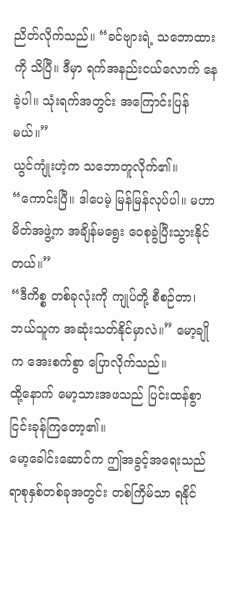ညိတ်လိုက်သည်။ “ခင်ဗျားရဲ့ သဘောထားကို သိပြီ။ ဒီမှာ ရက်အနည်းငယ်လောက် နေခဲ့ပါ။ သုံးရက်အတွင်း အကြောင်းပြန်မယ်။”
ယွင်ကျုံးဟဲ့က သဘောတူလိုက်၏။ “ကောင်းပြီ။ ဒါပေမဲ့ မြန်မြန်လုပ်ပါ။ မဟာမိတ်အဖွဲ့က အချိန်မရွေး ဝေစုခွဲပြီးသွားနိုင်တယ်။”
“ဒီကိစ္စ တစ်ခုလုံးကို ကျုပ်တို့ စီစဉ်တာ၊ ဘယ်သူက အဆုံးသတ်နိုင်မှာလဲ။” မော့ချိုက အေးစက်စွာ ပြောလိုက်သည်။
ထို့နောက် မော့သားအဖသည် ပြင်းထန်စွာ ငြင်းခုန်ကြတော့၏။
မော့ခေါင်းဆောင်က ဤအခွင့်အရေးသည် ရာစုနှစ်တစ်ခုအတွင်း တစ်ကြိမ်သာ ရနိုင်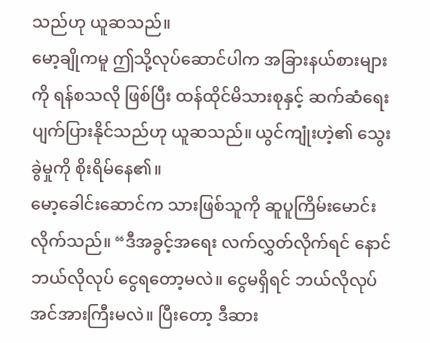သည်ဟု ယူဆသည်။
မော့ချိုကမူ ဤသို့လုပ်ဆောင်ပါက အခြားနယ်စားများကို ရန်စသလို ဖြစ်ပြီး ထန်ထိုင်မိသားစုနှင့် ဆက်ဆံရေး ပျက်ပြားနိုင်သည်ဟု ယူဆသည်။ ယွင်ကျုံးဟဲ့၏ သွေးခွဲမှုကို စိုးရိမ်နေ၏။
မော့ခေါင်းဆောင်က သားဖြစ်သူကို ဆူပူကြိမ်းမောင်းလိုက်သည်။ “ဒီအခွင့်အရေး လက်လွှတ်လိုက်ရင် နောင် ဘယ်လိုလုပ် ငွေရတော့မလဲ။ ငွေမရှိရင် ဘယ်လိုလုပ် အင်အားကြီးမလဲ။ ပြီးတော့ ဒီဆား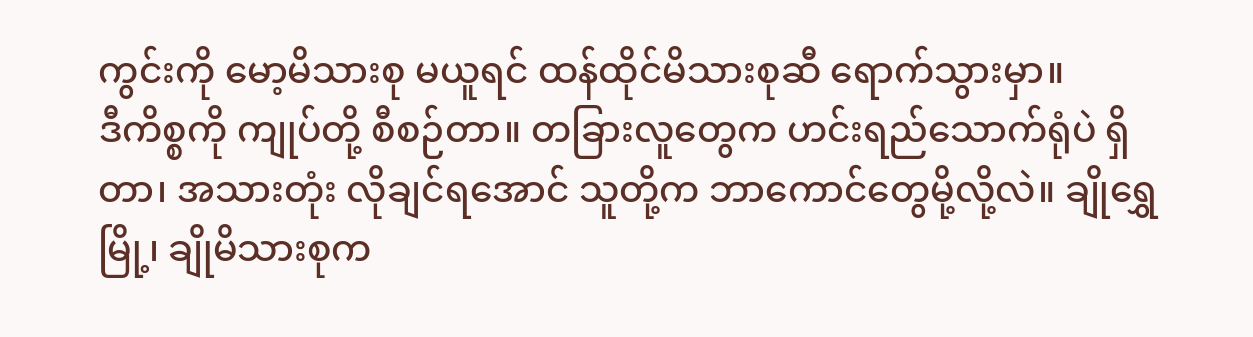ကွင်းကို မော့မိသားစု မယူရင် ထန်ထိုင်မိသားစုဆီ ရောက်သွားမှာ။
ဒီကိစ္စကို ကျုပ်တို့ စီစဉ်တာ။ တခြားလူတွေက ဟင်းရည်သောက်ရုံပဲ ရှိတာ၊ အသားတုံး လိုချင်ရအောင် သူတို့က ဘာကောင်တွေမို့လို့လဲ။ ချိုရွှေမြို့၊ ချိုမိသားစုက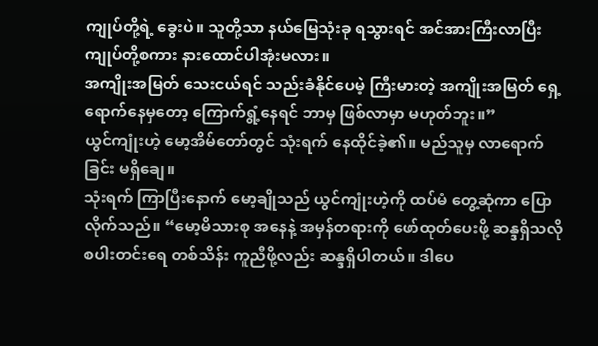ကျုပ်တို့ရဲ့ ခွေးပဲ။ သူတို့သာ နယ်မြေသုံးခု ရသွားရင် အင်အားကြီးလာပြီး ကျုပ်တို့စကား နားထောင်ပါအုံးမလား။
အကျိုးအမြတ် သေးငယ်ရင် သည်းခံနိုင်ပေမဲ့ ကြီးမားတဲ့ အကျိုးအမြတ် ရှေ့ရောက်နေမှတော့ ကြောက်ရွံ့နေရင် ဘာမှ ဖြစ်လာမှာ မဟုတ်ဘူး။”
ယွင်ကျုံးဟဲ့ မော့အိမ်တော်တွင် သုံးရက် နေထိုင်ခဲ့၏။ မည်သူမှ လာရောက်ခြင်း မရှိချေ။
သုံးရက် ကြာပြီးနောက် မော့ချိုသည် ယွင်ကျုံးဟဲ့ကို ထပ်မံ တွေ့ဆုံကာ ပြောလိုက်သည်။ “မော့မိသားစု အနေနဲ့ အမှန်တရားကို ဖော်ထုတ်ပေးဖို့ ဆန္ဒရှိသလို စပါးတင်းရေ တစ်သိန်း ကူညီဖို့လည်း ဆန္ဒရှိပါတယ်။ ဒါပေ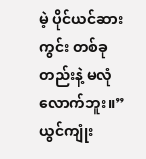မဲ့ ပိုင်ယင်ဆားကွင်း တစ်ခုတည်းနဲ့ မလုံလောက်ဘူး။”
ယွင်ကျုံး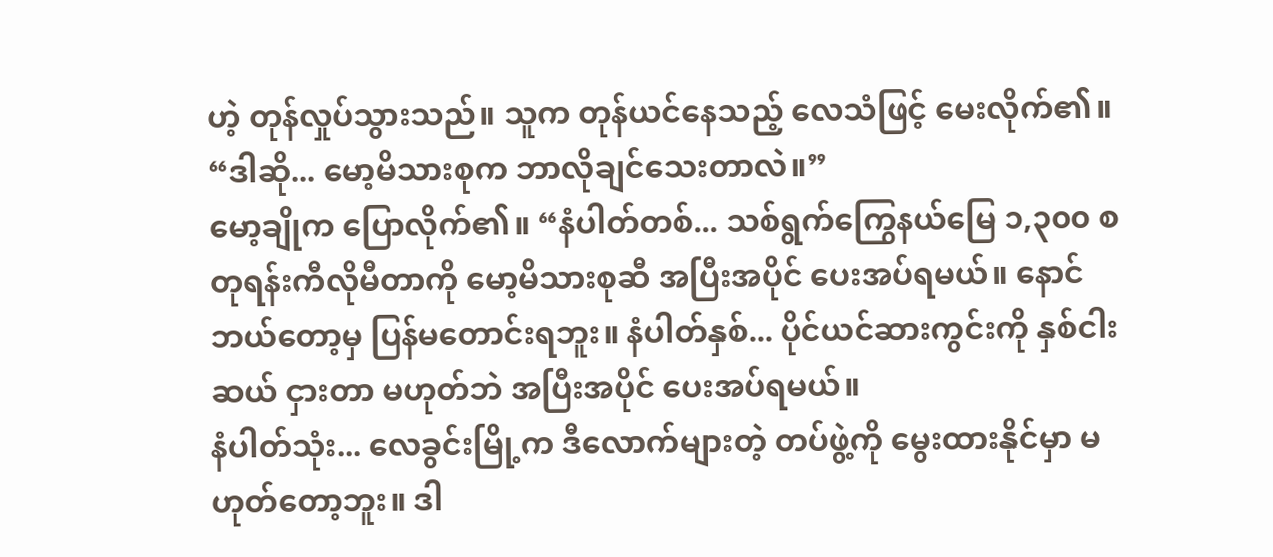ဟဲ့ တုန်လှုပ်သွားသည်။ သူက တုန်ယင်နေသည့် လေသံဖြင့် မေးလိုက်၏။ “ဒါဆို... မော့မိသားစုက ဘာလိုချင်သေးတာလဲ။”
မော့ချိုက ပြောလိုက်၏။ “နံပါတ်တစ်... သစ်ရွက်ကြွေနယ်မြေ ၁,၃၀၀ စတုရန်းကီလိုမီတာကို မော့မိသားစုဆီ အပြီးအပိုင် ပေးအပ်ရမယ်။ နောင် ဘယ်တော့မှ ပြန်မတောင်းရဘူး။ နံပါတ်နှစ်... ပိုင်ယင်ဆားကွင်းကို နှစ်ငါးဆယ် ငှားတာ မဟုတ်ဘဲ အပြီးအပိုင် ပေးအပ်ရမယ်။
နံပါတ်သုံး... လေခွင်းမြို့က ဒီလောက်များတဲ့ တပ်ဖွဲ့ကို မွေးထားနိုင်မှာ မဟုတ်တော့ဘူး။ ဒါ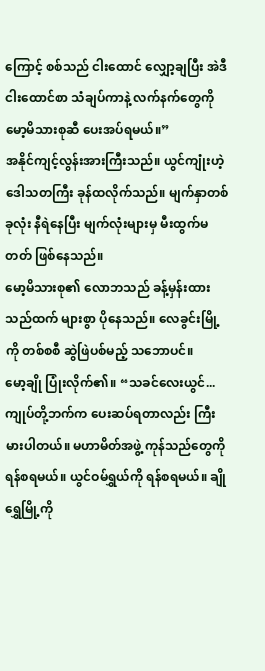ကြောင့် စစ်သည် ငါးထောင် လျှော့ချပြီး အဲဒီ ငါးထောင်စာ သံချပ်ကာနဲ့ လက်နက်တွေကို မော့မိသားစုဆီ ပေးအပ်ရမယ်။”
အနိုင်ကျင့်လွန်းအားကြီးသည်။ ယွင်ကျုံးဟဲ့ ဒေါသတကြီး ခုန်ထလိုက်သည်။ မျက်နှာတစ်ခုလုံး နီရဲနေပြီး မျက်လုံးများမှ မီးထွက်မတတ် ဖြစ်နေသည်။
မော့မိသားစု၏ လောဘသည် ခန့်မှန်းထားသည်ထက် များစွာ ပိုနေသည်။ လေခွင်းမြို့ကို တစ်စစီ ဆွဲဖြဲပစ်မည့် သဘောပင်။
မော့ချို ပြုံးလိုက်၏။ “သခင်လေးယွင်... ကျုပ်တို့ဘက်က ပေးဆပ်ရတာလည်း ကြီးမားပါတယ်။ မဟာမိတ်အဖွဲ့ ကုန်သည်တွေကို ရန်စရမယ်။ ယွင်ဝမ်ရွှယ်ကို ရန်စရမယ်။ ချိုရွှေမြို့ကို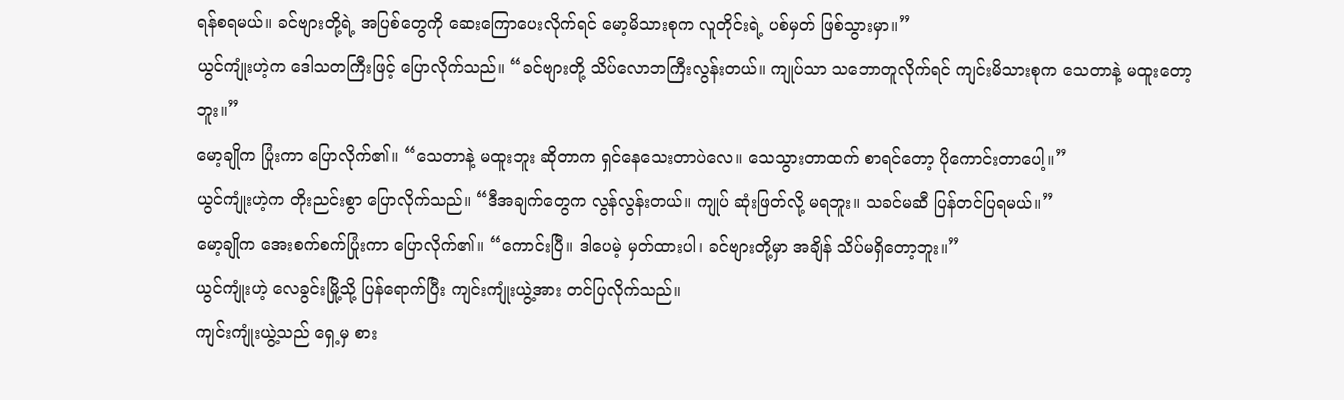ရန်စရမယ်။ ခင်ဗျားတို့ရဲ့ အပြစ်တွေကို ဆေးကြောပေးလိုက်ရင် မော့မိသားစုက လူတိုင်းရဲ့ ပစ်မှတ် ဖြစ်သွားမှာ။”
ယွင်ကျုံးဟဲ့က ဒေါသတကြီးဖြင့် ပြောလိုက်သည်။ “ခင်ဗျားတို့ သိပ်လောဘကြီးလွန်းတယ်။ ကျုပ်သာ သဘောတူလိုက်ရင် ကျင်းမိသားစုက သေတာနဲ့ မထူးတော့ဘူး။”
မော့ချိုက ပြုံးကာ ပြောလိုက်၏။ “သေတာနဲ့ မထူးဘူး ဆိုတာက ရှင်နေသေးတာပဲလေ။ သေသွားတာထက် စာရင်တော့ ပိုကောင်းတာပေါ့။”
ယွင်ကျုံးဟဲ့က တိုးညင်းစွာ ပြောလိုက်သည်။ “ဒီအချက်တွေက လွန်လွန်းတယ်။ ကျုပ် ဆုံးဖြတ်လို့ မရဘူး။ သခင်မဆီ ပြန်တင်ပြရမယ်။”
မော့ချိုက အေးစက်စက်ပြုံးကာ ပြောလိုက်၏။ “ကောင်းပြီ။ ဒါပေမဲ့ မှတ်ထားပါ၊ ခင်ဗျားတို့မှာ အချိန် သိပ်မရှိတော့ဘူး။”
ယွင်ကျုံးဟဲ့ လေခွင်းမြို့သို့ ပြန်ရောက်ပြီး ကျင်းကျုံးယွဲ့အား တင်ပြလိုက်သည်။
ကျင်းကျုံးယွဲ့သည် ရှေ့မှ စား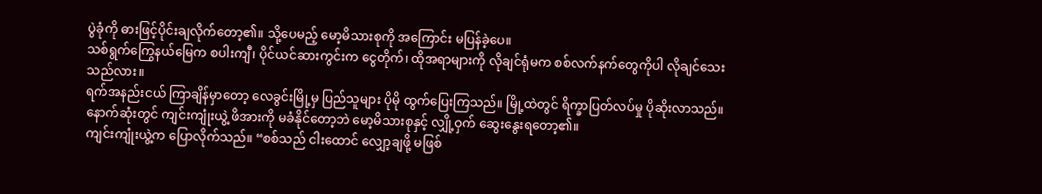ပွဲခုံကို ဓားဖြင့်ပိုင်းချလိုက်တော့၏။ သို့ပေမည့် မော့မိသားစုကို အကြောင်း မပြန်ခဲ့ပေ။
သစ်ရွက်ကြွေနယ်မြေက စပါးကျီ၊ ပိုင်ယင်ဆားကွင်းက ငွေတိုက်၊ ထိုအရာများကို လိုချင်ရုံမက စစ်လက်နက်တွေကိုပါ လိုချင်သေးသည်လား။
ရက်အနည်းငယ် ကြာချိန်မှာတော့ လေခွင်းမြို့မှ ပြည်သူများ ပိုမို ထွက်ပြေးကြသည်။ မြို့ထဲတွင် ရိက္ခာပြတ်လပ်မှု ပိုဆိုးလာသည်။
နောက်ဆုံးတွင် ကျင်းကျုံးယွဲ့ ဖိအားကို မခံနိုင်တော့ဘဲ မော့မိသားစုနှင့် လျှို့ဝှက် ဆွေးနွေးရတော့၏။
ကျင်းကျုံးယွဲ့က ပြောလိုက်သည်။ “စစ်သည် ငါးထောင် လျှော့ချဖို့ မဖြစ်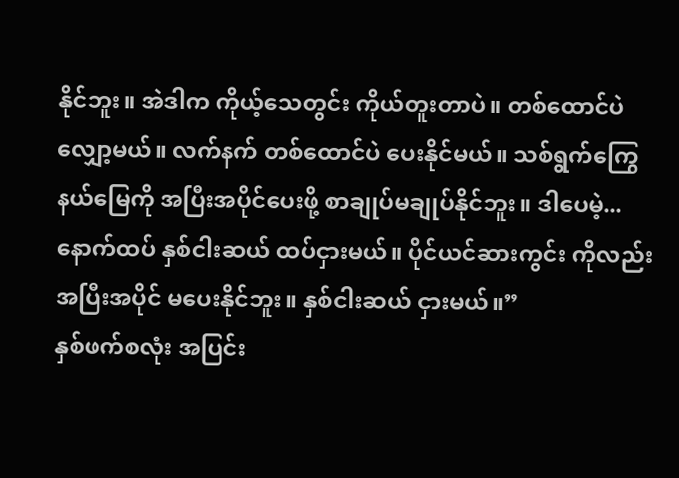နိုင်ဘူး။ အဲဒါက ကိုယ့်သေတွင်း ကိုယ်တူးတာပဲ။ တစ်ထောင်ပဲ လျှော့မယ်။ လက်နက် တစ်ထောင်ပဲ ပေးနိုင်မယ်။ သစ်ရွက်ကြွေနယ်မြေကို အပြီးအပိုင်ပေးဖို့ စာချုပ်မချုပ်နိုင်ဘူး။ ဒါပေမဲ့... နောက်ထပ် နှစ်ငါးဆယ် ထပ်ငှားမယ်။ ပိုင်ယင်ဆားကွင်း ကိုလည်း အပြီးအပိုင် မပေးနိုင်ဘူး။ နှစ်ငါးဆယ် ငှားမယ်။”
နှစ်ဖက်စလုံး အပြင်း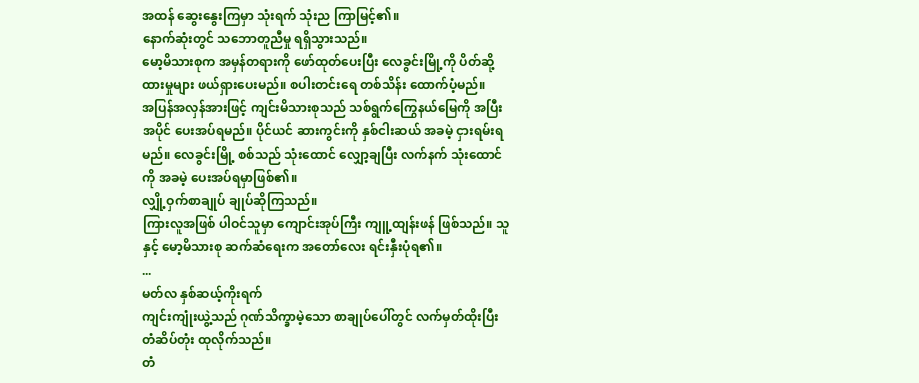အထန် ဆွေးနွေးကြမှာ သုံးရက် သုံးည ကြာမြင့်၏။
နောက်ဆုံးတွင် သဘောတူညီမှု ရရှိသွားသည်။
မော့မိသားစုက အမှန်တရားကို ဖော်ထုတ်ပေးပြီး လေခွင်းမြို့ကို ပိတ်ဆို့ထားမှုများ ဖယ်ရှားပေးမည်။ စပါးတင်းရေ တစ်သိန်း ထောက်ပံ့မည်။
အပြန်အလှန်အားဖြင့် ကျင်းမိသားစုသည် သစ်ရွက်ကြွေနယ်မြေကို အပြီးအပိုင် ပေးအပ်ရမည်။ ပိုင်ယင် ဆားကွင်းကို နှစ်ငါးဆယ် အခမဲ့ ငှားရမ်းရမည်။ လေခွင်းမြို့ စစ်သည် သုံးထောင် လျှော့ချပြီး လက်နက် သုံးထောင်ကို အခမဲ့ ပေးအပ်ရမှာဖြစ်၏။
လျှို့ဝှက်စာချုပ် ချုပ်ဆိုကြသည်။
ကြားလူအဖြစ် ပါဝင်သူမှာ ကျောင်းအုပ်ကြီး ကျူ့ထျန်းဖန် ဖြစ်သည်။ သူနှင့် မော့မိသားစု ဆက်ဆံရေးက အတော်လေး ရင်းနှီးပုံရ၏။
...
မတ်လ နှစ်ဆယ့်ကိုးရက်
ကျင်းကျုံးယွဲ့သည် ဂုဏ်သိက္ခာမဲ့သော စာချုပ်ပေါ်တွင် လက်မှတ်ထိုးပြီး တံဆိပ်တုံး ထုလိုက်သည်။
တံ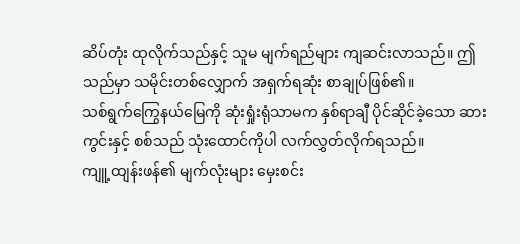ဆိပ်တုံး ထုလိုက်သည်နှင့် သူမ မျက်ရည်များ ကျဆင်းလာသည်။ ဤသည်မှာ သမိုင်းတစ်လျှောက် အရှက်ရဆုံး စာချုပ်ဖြစ်၏။
သစ်ရွက်ကြွေနယ်မြေကို ဆုံးရှုံးရုံသာမက နှစ်ရာချီ ပိုင်ဆိုင်ခဲ့သော ဆားကွင်းနှင့် စစ်သည် သုံးထောင်ကိုပါ လက်လွှတ်လိုက်ရသည်။
ကျူ့ထျန်းဖန်၏ မျက်လုံးများ မှေးစင်း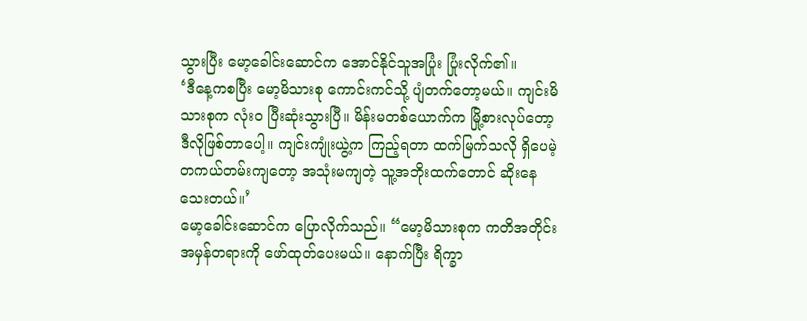သွားပြီး မော့ခေါင်းဆောင်က အောင်နိုင်သူအပြုံး ပြုံးလိုက်၏။
‘ဒီနေ့ကစပြီး မော့မိသားစု ကောင်းကင်သို့ ပျံတက်တော့မယ်။ ကျင်းမိသားစုက လုံးဝ ပြီးဆုံးသွားပြီ။ မိန်းမတစ်ယောက်က မြို့စားလုပ်တော့ ဒီလိုဖြစ်တာပေါ့။ ကျင်းကျုံးယွဲ့က ကြည့်ရတာ ထက်မြက်သလို ရှိပေမဲ့ တကယ်တမ်းကျတော့ အသုံးမကျတဲ့ သူ့အဘိုးထက်တောင် ဆိုးနေသေးတယ်။’
မော့ခေါင်းဆောင်က ပြောလိုက်သည်။ “မော့မိသားစုက ကတိအတိုင်း အမှန်တရားကို ဖော်ထုတ်ပေးမယ်။ နောက်ပြီး ရိက္ခာ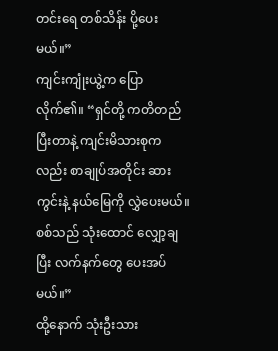တင်းရေ တစ်သိန်း ပို့ပေးမယ်။”
ကျင်းကျုံးယွဲ့က ပြောလိုက်၏။ “ရှင်တို့ ကတိတည်ပြီးတာနဲ့ ကျင်းမိသားစုကလည်း စာချုပ်အတိုင်း ဆားကွင်းနဲ့ နယ်မြေကို လွှဲပေးမယ်။ စစ်သည် သုံးထောင် လျှော့ချပြီး လက်နက်တွေ ပေးအပ်မယ်။”
ထို့နောက် သုံးဦးသား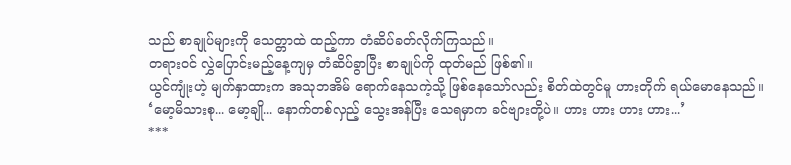သည် စာချုပ်များကို သေတ္တာထဲ ထည့်ကာ တံဆိပ်ခတ်လိုက်ကြသည်။
တရားဝင် လွှဲပြောင်းမည့်နေ့ကျမှ တံဆိပ်ခွာပြီး စာချုပ်ကို ထုတ်မည် ဖြစ်၏။
ယွင်ကျုံးဟဲ့ မျက်နှာထားက အသုဘအိမ် ရောက်နေသကဲ့သို့ ဖြစ်နေသော်လည်း စိတ်ထဲတွင်မူ ဟားတိုက် ရယ်မောနေသည်။
‘မော့မိသားစု... မော့ချို... နောက်တစ်လှည့် သွေးအန်ပြီး သေရမှာက ခင်ဗျားတို့ပဲ။ ဟား ဟား ဟား ဟား...’
***